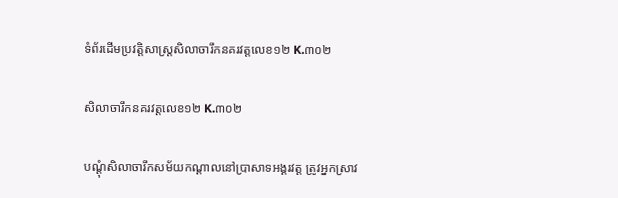ទំព័រដើមប្រវត្តិសាស្ត្រសិលាចារឹកនគរវត្តលេខ១២ K.៣០២

សិលាចារឹកនគរវត្តលេខ១២ K.៣០២

បណ្ដុំសិលាចារឹកសម័យកណ្ដាលនៅប្រាសាទអង្គរវត្ត ត្រូវអ្នកស្រាវ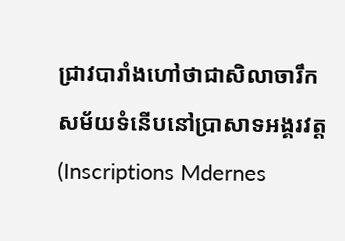ជ្រាវបារាំងហៅថាជាសិលាចារឹកសម័យទំនើបនៅប្រាសាទអង្គរវត្ត (Inscriptions Mdernes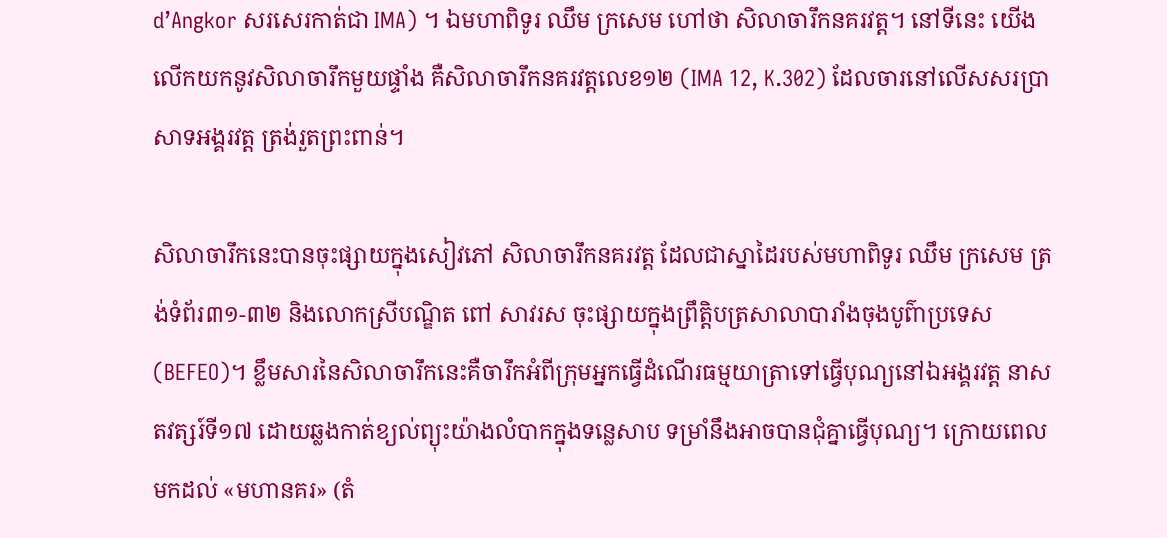d’Angkor សរសេរកាត់ជា IMA) ។ ឯមហាពិទូរ ឈឹម ក្រសេម ហៅថា សិលាចារឹកនគរវត្ត។ នៅទីនេះ យើងលើកយកនូវសិលាចារឹកមួយផ្ទាំង គឺសិលាចារឹកនគរវត្តលេខ១២ (IMA 12, K.302) ដែលចារនៅលើសសរប្រាសាទអង្គរវត្ត ត្រង់រួតព្រះពាន់។

សិលាចារឹកនេះបានចុះផ្សាយក្នុងសៀវភៅ សិលាចារឹកនគរវត្ត ដែលជាស្នាដៃរបស់មហាពិទូរ ឈឹម ក្រសេម ត្រង់ទំព័រ៣១-៣២ និងលោកស្រីបណ្ឌិត ពៅ សាវរស ចុះផ្សាយក្នុងព្រឹត្តិបត្រសាលាបារាំងចុងបូព៌ាប្រទេស (BEFEO)។ ខ្លឹមសារនៃសិលាចារឹកនេះគឺចារឹកអំពីក្រុមអ្នកធ្វើដំណើរធម្មយាត្រាទៅធ្វើបុណ្យនៅឯអង្គរវត្ត នាសតវត្សរ៍ទី១៧ ដោយឆ្លងកាត់ខ្យល់ព្យុះយ៉ាងលំបាកក្នុងទន្លេសាប ទម្រាំនឹងអាចបានជុំគ្នាធ្វើបុណ្យ។ ក្រោយពេលមកដល់ «មហានគរ» (តំ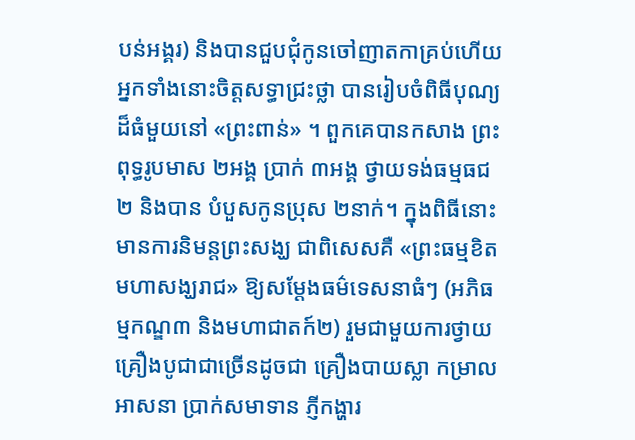បន់អង្គរ) និងបានជួបជុំកូនចៅញាតកាគ្រប់ហើយ អ្នកទាំងនោះចិត្តសទ្ធាជ្រះថ្លា បានរៀបចំពិធីបុណ្យដ៏ធំមួយនៅ «ព្រះពាន់» ។ ពួកគេបានកសាង ព្រះពុទ្ធរូបមាស ២អង្គ ប្រាក់ ៣អង្គ ថ្វាយទង់ធម្មធជ ២ និងបាន បំបួសកូនប្រុស ២នាក់។ ក្នុងពិធីនោះ មានការនិមន្តព្រះសង្ឃ ជាពិសេសគឺ «ព្រះធម្មខិតមហាសង្ឃរាជ» ឱ្យសម្តែងធម៌ទេសនាធំៗ (អភិធម្មកណ្ឌ៣ និងមហាជាតក៍២) រួមជាមួយការថ្វាយគ្រឿងបូជាជាច្រើនដូចជា គ្រឿងបាយស្លា កម្រាលអាសនា ប្រាក់សមាទាន ភ្ញីកង្ហារ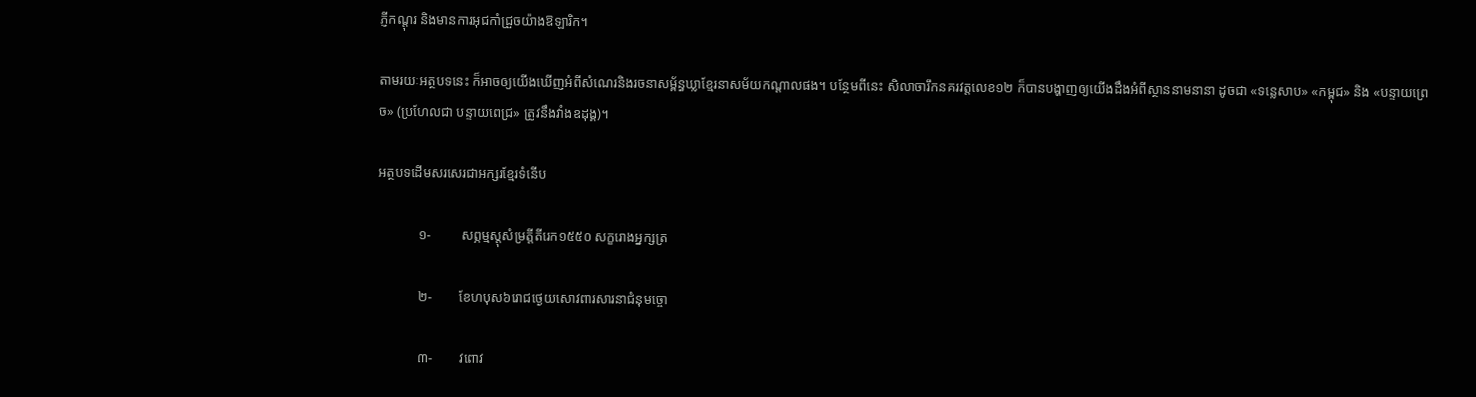ភ្ញីកណ្ដុរ និងមានការអុជកាំជ្រួចយ៉ាងឱឡារិក។

តាមរយៈអត្ថបទនេះ ក៏អាចឲ្យយើងឃើញអំពីសំណេរនិងរចនាសម្ព័ន្ធឃ្លាខ្មែរនាសម័យកណ្ដាលផង។ បន្ថែមពីនេះ សិលាចារឹកនគរវត្តលេខ១២ ក៏បានបង្ហាញឲ្យយើងដឹងអំពីស្ថាននាមនានា ដូចជា «ទន្លេសាប» «កម្ពុជ» និង «បន្ទាយព្រេច» (ប្រហែលជា បន្ទាយពេជ្រ» ត្រូវនឹងវាំងឧដុង្គ)។

អត្ថបទដើមសរសេរជាអក្សរខ្មែរទំនើប

            ១-         សព្ភម្មស្តុសំម្រត្តីតីរេក១៥៥០ សក្ខរោងអ្នក្សត្រ

            ២-        ខែហបុស៦រោជថ្ងេយសោវពារសារនាជំនុមច្ចោ

            ៣-        វពោវ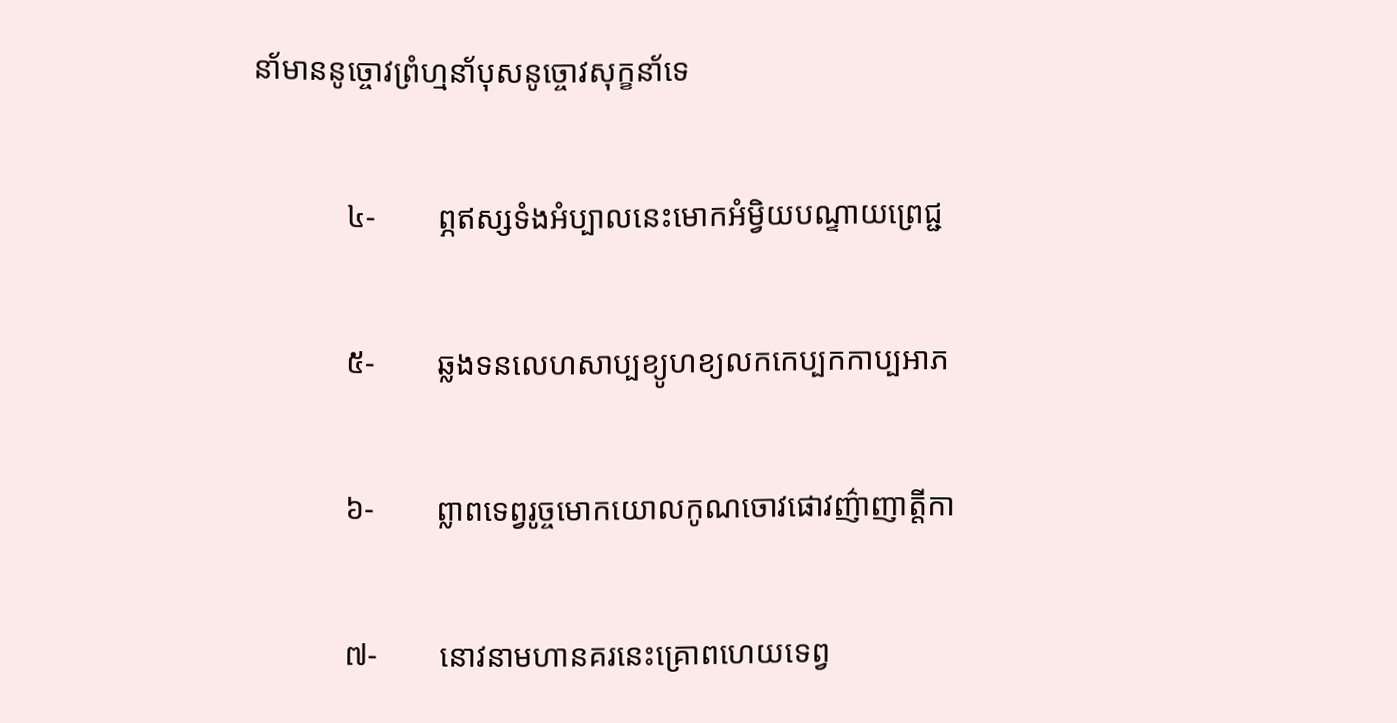នា័មាននូច្ចោវព្រំហ្មនា័បុសនូច្ចោវសុក្ខនា័ទេ

            ៤-        ព្ភឥស្សទំងអំប្បាលនេះមោកអំម្វិយបណ្ទាយព្រេជ្ជ

            ៥-        ឆ្លងទនលេហសាប្បខ្យូហខ្យលកកេប្បកកាប្បអាភ

            ៦-        ព្លាពទេព្វរូច្ចមោកយោលកូណចោវផោវញ៌ាញាត្តីកា

            ៧-        នោវនាមហានគរនេះគ្រោពហេយទេព្វ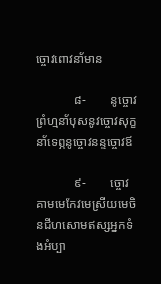ច្ចោវពោវនា័មាន

            ៨-        នូច្ចោវព្រំហ្មនា័បុសនូវច្ចោវសុក្ខនា័ទេព្ភនូច្ចោវនន្ទច្ចោវឪ

            ៩-        ច្ចោវគាមមេកែវមេស្រីយមេចិនជីហសោមឥស្សអ្នកទំងអំប្បា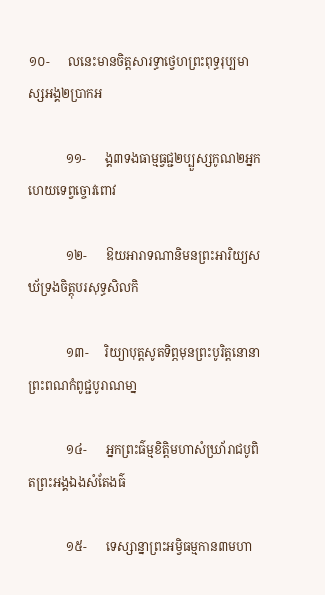១០-      លនេះមានចិត្តសារទ្ធាថ្វេហព្រះពុទ្ធរុប្បមាស្សអង្គ២ប្រាកអ

            ១១-      ង្គ៣ទងធាម្មធ្វជ្ជ២ប្បួស្សកូណ២អ្នកហេយទេព្វច្ចោវពោវ

            ១២-      ឱយអារាទណានិមនព្រះអារិយ្យសឃ័ទ្រងចិត្តុបរសុទ្ធសិលកិ

            ១៣-     រិយ្យាបុត្តសូតទិព្ភមុនព្រះបូរិត្តនោនាព្រះពណកំពូជ្ជបូរាណមា្ន

            ១៤-      អ្នកព្រះធ៌ម្មខិត្តិមហាសំឃ្រា័រាជបូពិតព្រះអង្គឯងសំតែងធ៌

            ១៥-      ទេស្សាន្នាព្រះអម្វិធម្មកាន៣មហា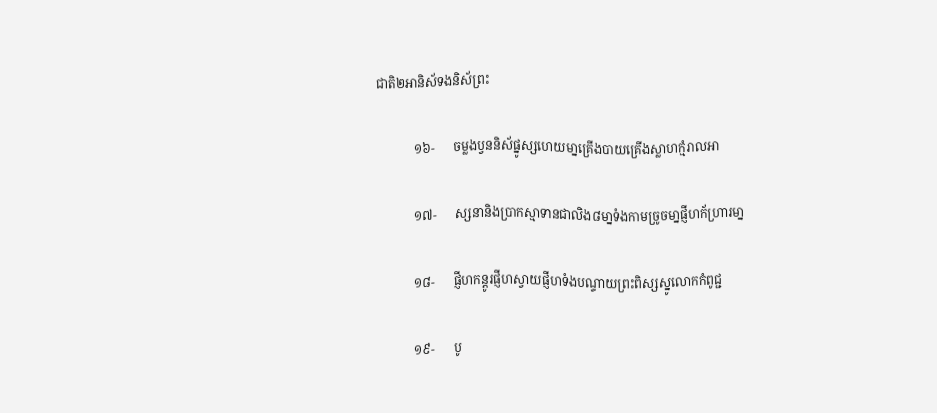ជាតិ២អានិស័ទងនិស័ព្រះ

            ១៦-      ចម្លងប្វននិស័ផ្នូស្សហេយមា្នគ្រើងបាយគ្រើងស្លាហក្មំរាលអា

            ១៧-      ស្សនានិងប្រាកស្មាទានជាលិង៨មា្នទំងកាមច្រូចមា្នផ្ញីហក័ហ្រារមា្ន

            ១៨-      ផ្ញីហកន្តូរផ្ញីហស្វាយផ្ញីហទំងបណ្ទាយព្រះពិស្សស្នូលោកកំពូជ្ជ

            ១៩-      បូ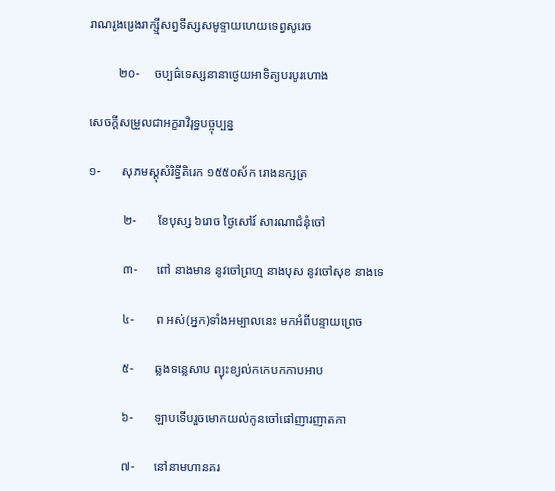រាណរូងរ្រេងរាក្ស្មីសព្វទីស្សសមូទ្ទាយហេយទេព្វសូរេច

         ២០-     ចប្បធ៌ទេស្សនានាថ្ងេយអាទិត្យបរបូរហោង

សេចក្ដីសម្រួលជាអក្ខរាវិរុទ្ធបច្ចុប្បន្ន

១-       សុភមស្ដុសំរិទ្ធីតិរេក ១៥៥០ស័ក រោងនក្សត្រ

           ២-       ខែបុស្ស ៦រោច ថ្ងៃសៅរ៍ សារណាជំនុំចៅ

           ៣-      ពៅ នាងមាន នូវចៅព្រហ្ម នាងបុស នូវចៅសុខ នាងទេ

           ៤-       ព អស់(អ្នក)ទាំងអម្បាលនេះ មកអំពីបន្ទាយព្រេច

           ៥-       ឆ្លងទន្លេសាប ព្យុះខ្យល់កកេបកកាបអាប

           ៦-       ឡាបទើបរួចមោកយល់កូនចៅផៅញារញាតកា

           ៧-      នៅនាមហានគរ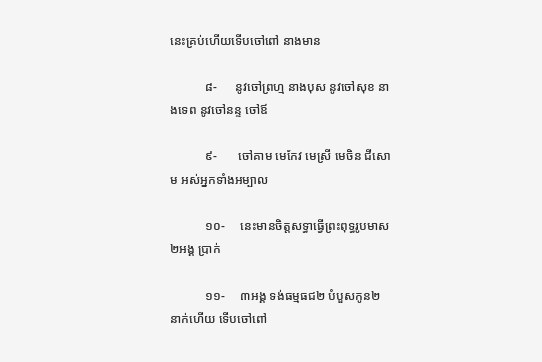នេះគ្រប់ហើយទើបចៅពៅ នាងមាន

           ៨-      នូវចៅព្រហ្ម នាងបុស នូវចៅសុខ នាងទេព នូវចៅនន្ទ ចៅឪ

           ៩-       ចៅគាម មេកែវ មេស្រី មេចិន ជីសោម អស់អ្នកទាំងអម្បាល

           ១០-     នេះមានចិត្តសទ្ធាធ្វើព្រះពុទ្ធរូបមាស២អង្គ ប្រាក់

           ១១-     ៣អង្គ ទង់ធម្មធជ២ បំបួសកូន២នាក់ហើយ ទើបចៅពៅ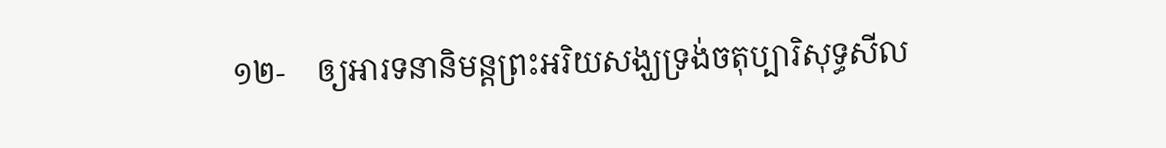១២-    ឲ្យអារទនានិមន្តព្រះអរិយសង្ឃទ្រង់ចតុប្បារិសុទ្ធសីល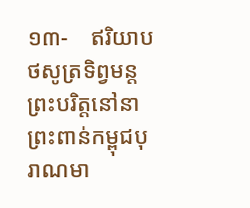១៣-    ឥរិយាបថសូត្រទិព្វមន្តព្រះបរិត្តនៅនាព្រះពាន់កម្ពុជបុរាណមា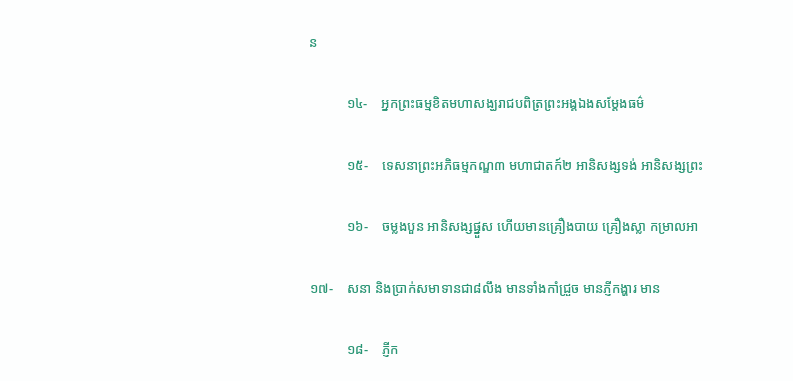ន

           ១៤-    អ្នកព្រះធម្មខិតមហាសង្ឃរាជបពិត្រព្រះអង្គឯងសម្ដែងធម៌

           ១៥-    ទេសនាព្រះអភិធម្មកណ្ឌ៣ មហាជាតក៍២ អានិសង្សទង់ អានិសង្សព្រះ

           ១៦-    ចម្លងបួន អានិសង្សផ្នួស ហើយមានគ្រឿងបាយ គ្រឿងស្លា កម្រាលអា

១៧-    សនា និងប្រាក់សមាទានជា៨លឹង មានទាំងកាំជ្រួច មានភ្ញីកង្ហារ មាន

           ១៨-    ភ្ញីក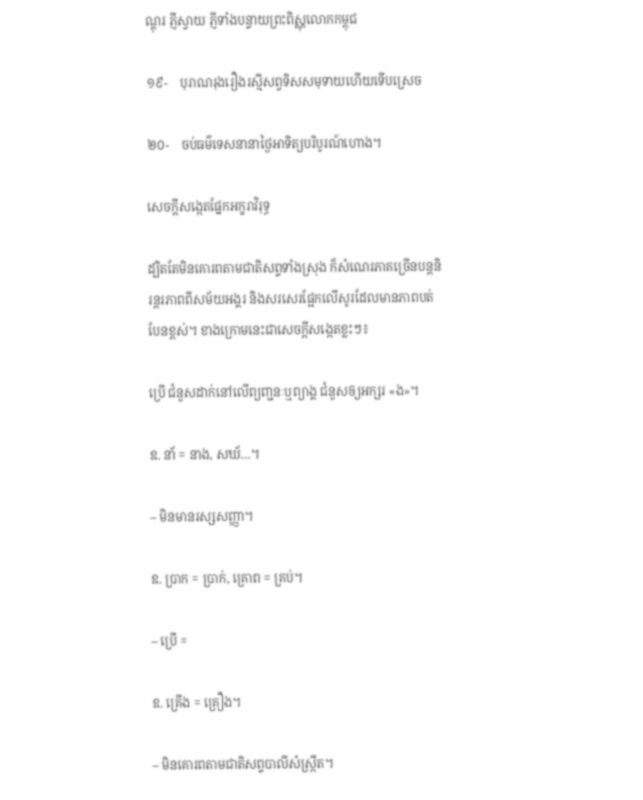ណ្ដុរ ភ្ញីស្វាយ ភ្ញីទាំងបន្ទាយព្រះពិស្ណុលោកកម្ពុជ

១៩-    បុរាណរុងរឿងរស្មីសព្វទិសសមុទាយហើយទើបស្រេច

២០-    ចប់ធម៌ទេសនានាថ្ងៃអាទិត្យបរិបូរណ៍ហោង។

សេចក្ដីសង្កេតផ្នែកអក្ខរាវិរុទ្ធ

ដ្បិតតែមិនគោរពតាមជាតិសព្ទទាំងស្រុង ក៏សំណេរភាគច្រើនបន្តនិរន្តរភាពពីសម័យអង្គរ និងសរសេរផ្អែកលើសូរដែលមានភាពបត់បែនខ្ពស់។ ខាងក្រោមនេះជាសេចក្ដីសង្កេតខ្លះៗ៖

ប្រើ ជំនួសដាក់នៅលើព្យញ្ជនៈឬព្យាង្គ ជំនួសឲ្យអក្សរ «ង»។

ឧ. នា័ = នាង, សឃ័…។

– មិនមានរស្សសញ្ញា។

ឧ. ប្រាក = ប្រាក់, គ្រោព = គ្រប់។

– ប្រើ =

ឧ. គ្រើង = គ្រឿង។

– មិនគោរពតាមជាតិសព្ទបាលីសំស្ក្រឹត។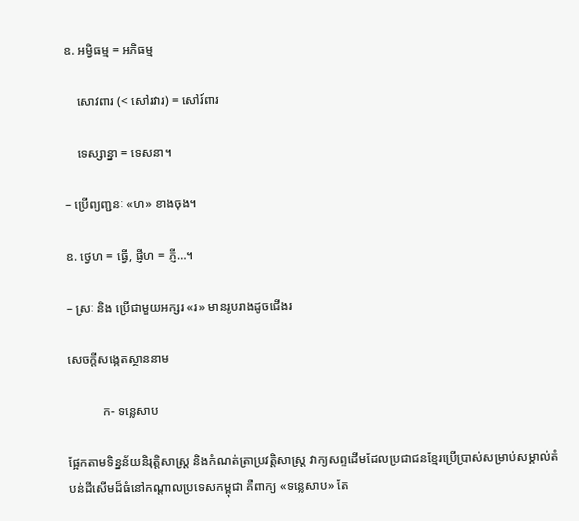ឧ. អម្វិធម្ម = អភិធម្ម

    សោវពារ (< សៅរវារ) = សៅរ៍ពារ

    ទេស្សាន្នា = ទេសនា។

– ប្រើព្យញ្ជនៈ «ហ» ខាងចុង។

ឧ. ថ្វេហ = ធ្វើ, ផ្ញីហ = ភ្ញី…។

– ស្រៈ និង ប្រើជាមួយអក្សរ «រ» មានរូបរាងដូចជើងរ

សេចក្ដីសង្កេតស្ថាននាម

           ក- ទន្លេសាប

ផ្អែកតាមទិន្នន័យនិរុត្តិសាស្ត្រ និងកំណត់ត្រាប្រវត្តិសាស្ត្រ វាក្យសព្ទដើមដែលប្រជាជនខ្មែរប្រើប្រាស់សម្រាប់សម្គាល់តំបន់ដីសើមដ៏ធំនៅកណ្ដាលប្រទេសកម្ពុជា គឺពាក្យ «ទន្លេសាប» តែ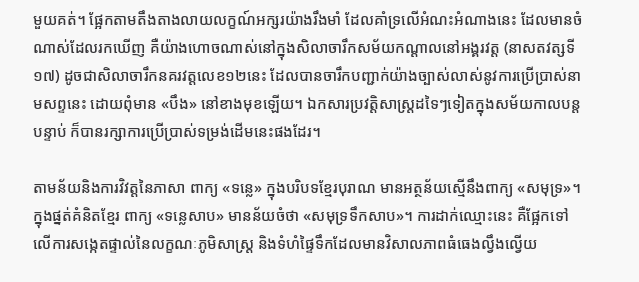មួយគត់។ ផ្អែកតាមតឹងតាងលាយលក្ខណ៍អក្សរយ៉ាងរឹងមាំ ដែលគាំទ្រលើអំណះអំណាងនេះ ដែលមានចំណាស់ដែលរកឃើញ គឺយ៉ាងហោចណាស់នៅក្នុងសិលាចារឹកសម័យកណ្ដាលនៅអង្គរវត្ត (នាសតវត្សទី១៧) ដូចជាសិលាចារឹកនគរវត្តលេខ១២នេះ ដែលបានចារឹកបញ្ជាក់យ៉ាងច្បាស់លាស់នូវការប្រើប្រាស់នាមសព្ទនេះ ដោយពុំមាន «បឹង» នៅខាងមុខឡើយ។ ឯកសារប្រវត្តិសាស្ត្រដទៃៗទៀតក្នុងសម័យកាលបន្តបន្ទាប់ ក៏បានរក្សាការប្រើប្រាស់ទម្រង់ដើមនេះផងដែរ។

តាមន័យនិងការវិវត្តនៃភាសា ពាក្យ «ទន្លេ» ក្នុងបរិបទខ្មែរបុរាណ មានអត្ថន័យស្មើនឹងពាក្យ «សមុទ្រ»។ ក្នុងផ្នត់គំនិតខ្មែរ ពាក្យ «ទន្លេសាប» មានន័យចំថា «សមុទ្រទឹកសាប»។ ការដាក់ឈ្មោះនេះ គឺផ្អែកទៅលើការសង្កេតផ្ទាល់នៃលក្ខណៈភូមិសាស្ត្រ និងទំហំផ្ទៃទឹកដែលមានវិសាលភាពធំធេងល្វឹងល្វើយ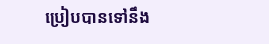ប្រៀបបានទៅនឹង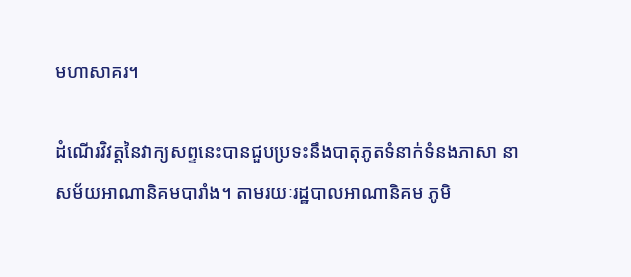មហាសាគរ។

ដំណើរវិវត្តនៃវាក្យសព្ទនេះបានជួបប្រទះនឹងបាតុភូតទំនាក់ទំនងភាសា នាសម័យអាណានិគមបារាំង។ តាមរយៈរដ្ឋបាលអាណានិគម ភូមិ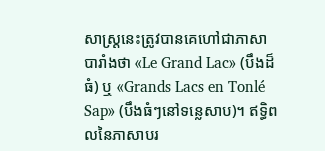សាស្ត្រនេះត្រូវបានគេហៅជាភាសាបារាំងថា «Le Grand Lac» (បឹងដ៏ធំ) ឬ «Grands Lacs en Tonlé Sap» (បឹងធំៗនៅទន្លេសាប)។ ឥទ្ធិពលនៃភាសាបរ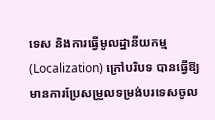ទេស និងការធ្វើមូលដ្ឋានីយកម្ម (Localization) ក្រៅបរិបទ បានធ្វើឱ្យមានការប្រែសម្រួលទម្រង់បរទេសចូល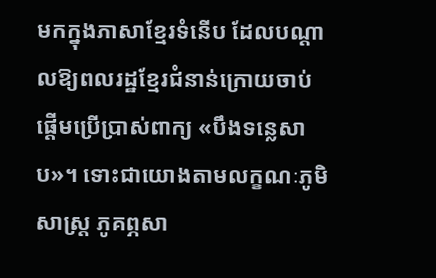មកក្នុងភាសាខ្មែរទំនើប ដែលបណ្ដាលឱ្យពលរដ្ឋខ្មែរជំនាន់ក្រោយចាប់ផ្ដើមប្រើប្រាស់ពាក្យ «បឹងទន្លេសាប»។ ទោះជាយោងតាមលក្ខណៈភូមិសាស្ត្រ ភូគព្ភសា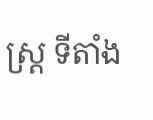ស្ត្រ ទីតាំង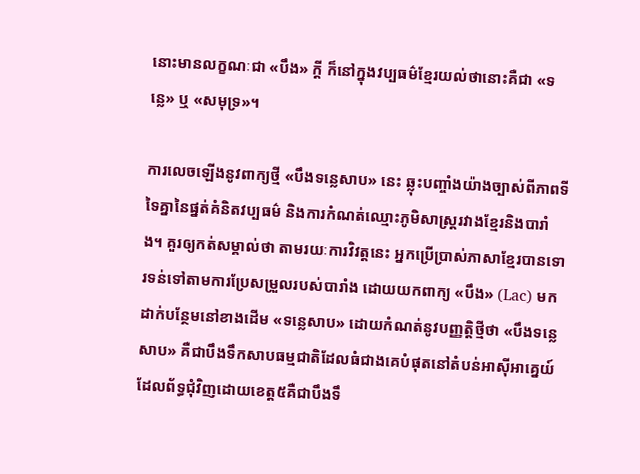នោះមានលក្ខណៈជា «បឹង» ក្ដី ក៏នៅក្នុងវប្បធម៌ខ្មែរយល់ថានោះគឺជា «ទន្លេ» ឬ «សមុទ្រ»។

ការលេចឡើងនូវពាក្យថ្មី «បឹងទន្លេសាប» នេះ ឆ្លុះបញ្ចាំងយ៉ាងច្បាស់ពីភាពទីទៃគ្នានៃផ្នត់គំនិតវប្បធម៌ និងការកំណត់ឈ្មោះភូមិសាស្ត្ររវាងខ្មែរនិងបារាំង។ គួរឲ្យកត់សម្គាល់ថា តាមរយៈការវិវត្តនេះ អ្នកប្រើប្រាស់ភាសាខ្មែរបានទោរទន់ទៅតាមការប្រែសម្រួលរបស់បារាំង ដោយយកពាក្យ «បឹង» (Lac) មកដាក់បន្ថែមនៅខាងដើម «ទន្លេសាប» ដោយកំណត់នូវបញ្ញត្តិថ្មីថា «បឹងទន្លេសាប» គឺជាបឹងទឹកសាបធម្មជាតិដែលធំជាងគេបំផុតនៅតំបន់អាស៊ីអាគ្នេយ៍ដែលព័ទ្ធជុំវិញដោយខេត្ត៥គឺជាបឹងទឹ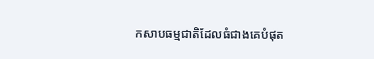កសាបធម្មជាតិដែលធំជាងគេបំផុត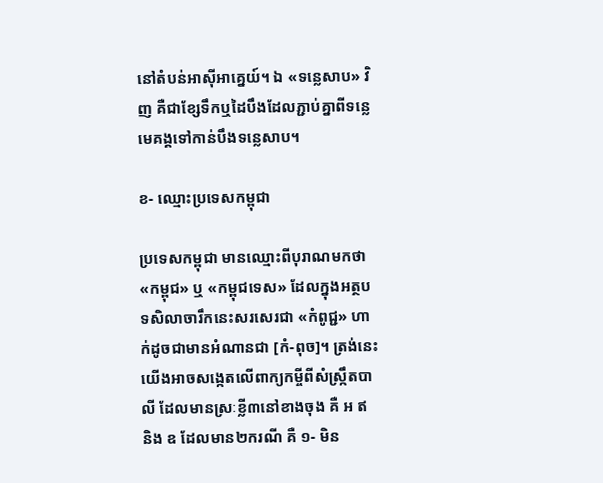នៅតំបន់អាស៊ីអាគ្នេយ៍។ ឯ «ទន្លេសាប» វិញ គឺជាខ្សែទឹកឬដៃបឹងដែលភ្ជាប់គ្នាពីទន្លេមេគង្គទៅកាន់បឹងទន្លេសាប។

ខ- ឈ្មោះប្រទេសកម្ពុជា

ប្រទេសកម្ពុជា មានឈ្មោះពីបុរាណមកថា «កម្ពុជ» ឬ «កម្ពុជទេស» ដែលក្នុងអត្ថបទសិលាចារឹកនេះសរសេរជា «កំពូជ្ជ» ហាក់ដូចជាមានអំណានជា [កំ-ពុច]។ ត្រង់នេះ យើងអាចសង្កេតលើពាក្យកម្ចីពីសំស្ក្រឹតបាលី ដែលមានស្រៈខ្លី៣នៅខាងចុង គឺ អ ឥ និង ឧ ដែលមាន២ករណី គឺ ១- មិន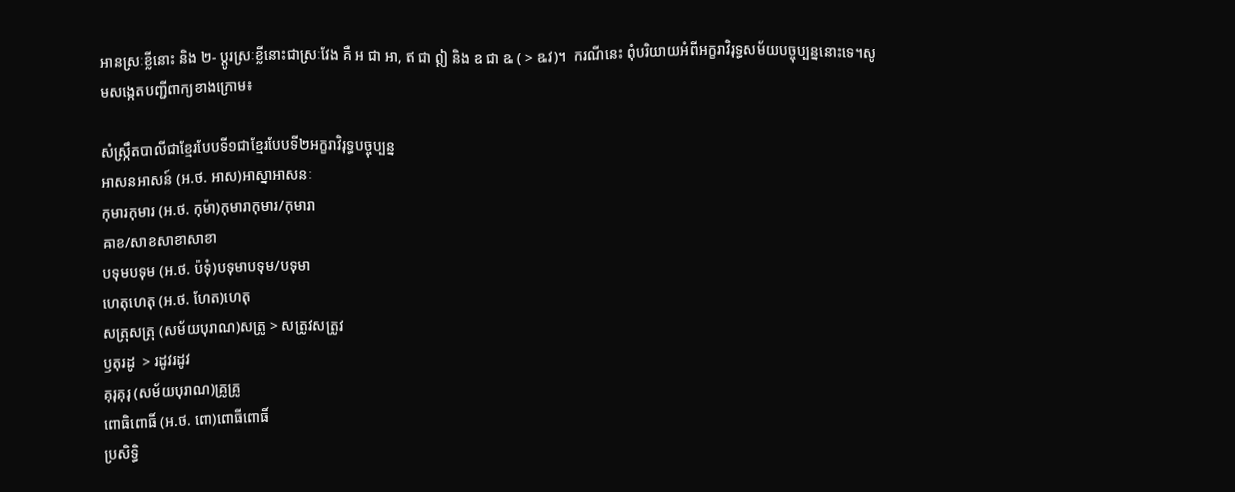អានស្រៈខ្លីនោះ និង ២- ប្ដូរស្រៈខ្លីនោះជាស្រៈវែង គឺ អ ជា អា, ឥ ជា ឦ និង ឧ ជា ឩ ( > ឩវ)។  ករណីនេះ ពុំបរិយាយអំពីអក្ខរាវិរុទ្ធសម័យបច្ចុប្បន្ននោះទេ។សូមសង្កេតបញ្ជីពាក្យខាងក្រោម៖

សំស្ក្រឹតបាលីជាខ្មែរបែបទី១ជាខ្មែរបែបទី២អក្ខរាវិរុទ្ធបច្ចុប្បន្ន
អាសនអាសន៍ (អ.ថ. អាស)អាស្នាអាសនៈ
កុមារកុមារ (អ.ថ. កុម៉ា)កុមារាកុមារ/កុមារា
ឝាខ/សាខសាខាសាខា
បទុមបទុម (អ.ថ. ប៉ទុំ)បទុមាបទុម/បទុមា
ហេតុហេតុ (អ.ថ. ហែត)ហេតុ
សត្រុសត្រុ (សម័យបុរាណ)សត្រូ > សត្រូវសត្រូវ
ឫតុរដូ  > រដូវរដូវ
គុរុគុរុ (សម័យបុរាណ)គ្រូគ្រូ
ពោធិពោធិ៍ (អ.ថ. ពោ)ពោធីពោធិ៍
ប្រសិទ្ធិ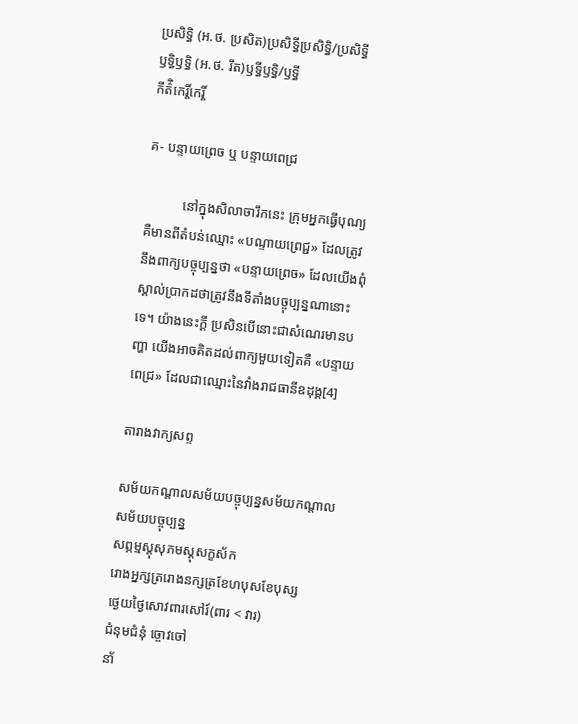ប្រសិទ្ធិ (អ.ថ. ប្រសិត)ប្រសិទ្ធីប្រសិទ្ធិ/ប្រសិទ្ធី
ឫទ្ធិឫទ្ធិ (អ.ថ. រឹត)ឫទ្ធីឫទ្ធិ/ឫទ្ធី
កីត៌ិកេរ្តិ៍កេរ្តិ៍

គ- បន្ទាយព្រេច ឬ បន្ទាយពេជ្រ

           នៅក្នុងសិលាចារឹកនេះ ក្រុមអ្នកធ្វើបុណ្យ គឺមានពីតំបន់ឈ្មោះ «បណ្ទាយព្រេជ្ជ» ដែលត្រូវនឹងពាក្យបច្ចុប្បន្នថា «បន្ទាយព្រេច» ដែលយើងពុំស្គាល់ប្រាកដថាត្រូវនឹងទីតាំងបច្ចុប្បន្នណានោះទេ។ យ៉ាងនេះក្ដី ប្រសិនបើនោះជាសំណេរមានបញ្ហា យើងអាចគិតដល់ពាក្យមួយទៀតគឺ «បន្ទាយពេជ្រ» ដែលជាឈ្មោះនៃវាំងរាជធានីឧដុង្គ[4]

តារាងវាក្យសព្ទ

សម័យកណ្ដាលសម័យបច្ចុប្បន្នសម័យកណ្ដាលសម័យបច្ចុប្បន្ន
សព្ភម្មស្តុសុភមស្ដុសក្ខស័ក
រោងអ្នក្សត្ររោងនក្សត្រខែហបុសខែបុស្ស
ថ្ងេយថ្ងៃសោវពារសៅរ៍(ពារ < វារ)
ជំនុមជំនុំ ច្ចោវចៅ
នា័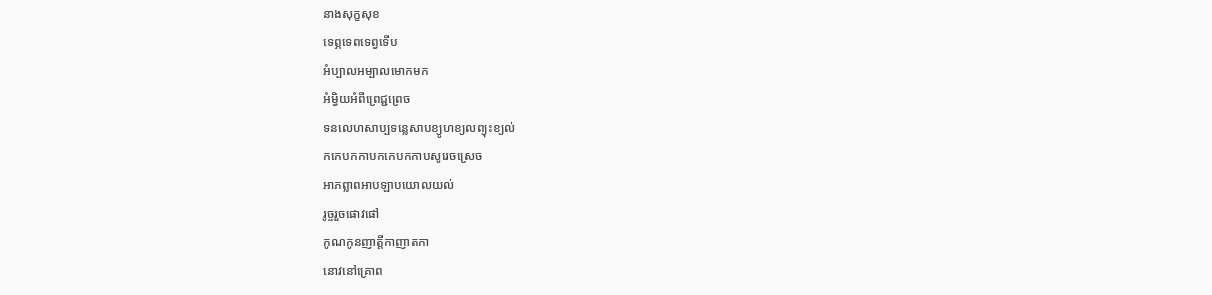នាងសុក្ខសុខ
ទេព្ភទេពទេព្វទើប
អំប្បាលអម្បាលមោកមក
អំម្វិយអំពីព្រេជ្ជព្រេច
ទនលេហសាប្បទន្លេសាបខ្យូហខ្យលព្យុះខ្យល់
កកេបកកាបកកេបកកាបសូរេចស្រេច
អាភព្លាពអាបឡាបយោលយល់
រូច្ចរួចផោវផៅ
កូណកូនញាត្តីកាញាតកា
នោវនៅគ្រោព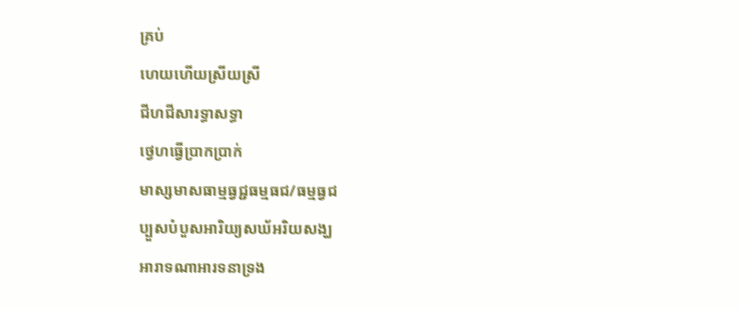គ្រប់
ហេយហើយស្រីយស្រី
ជីហជីសារទ្ធាសទ្ធា
ថ្វេហធ្វើប្រាកប្រាក់
មាស្សមាសធាម្មធ្វជ្ជធម្មធជ/ធម្មធ្វជ
ប្បួសបំបួសអារិយ្យសឃ័អរិយសង្ឃ
អារាទណាអារទនាទ្រង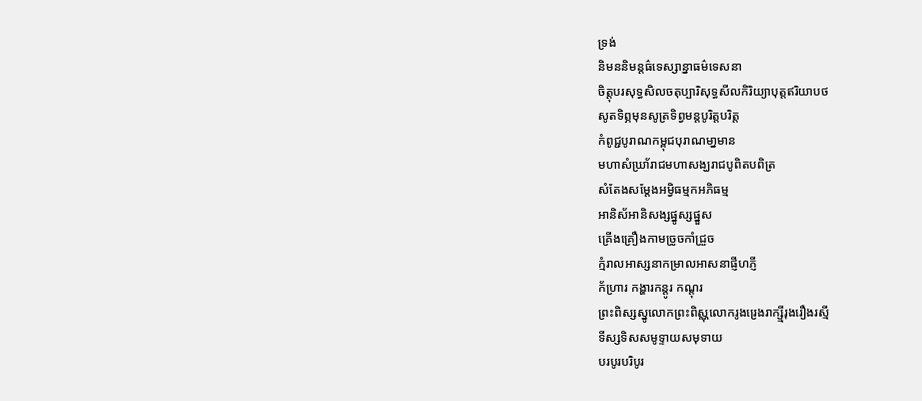ទ្រង់
និមននិមន្តធ៌ទេស្សាន្នាធម៌ទេសនា
ចិត្តុបរសុទ្ធសិលចតុប្បារិសុទ្ធសីលកិរិយ្យាបុត្តឥរិយាបថ
សូតទិព្ភមុនសូត្រទិព្វមន្តបូរិត្តបរិត្ត
កំពូជ្ជបូរាណកម្ពុជបុរាណមា្នមាន
មហាសំឃ្រា័រាជមហាសង្ឃរាជបូពិតបពិត្រ
សំតែងសម្ដែងអម្វិធម្មកអភិធម្ម
អានិស័អានិសង្សផ្នូស្សផ្នួស
គ្រើងគ្រឿងកាមច្រូចកាំជ្រួច
ក្មំរាលអាស្សនាកម្រាលអាសនាផ្ញីហភ្ញី
ក័ហ្រារ កង្ហារកន្តូរ កណ្ដុរ
ព្រះពិស្សស្នូលោកព្រះពិស្ណុលោករូងរ្រេងរាក្ស្មីរុងរឿងរស្មី
ទីស្សទិសសមូទ្ទាយសមុទាយ
បរបូរបរិបូរ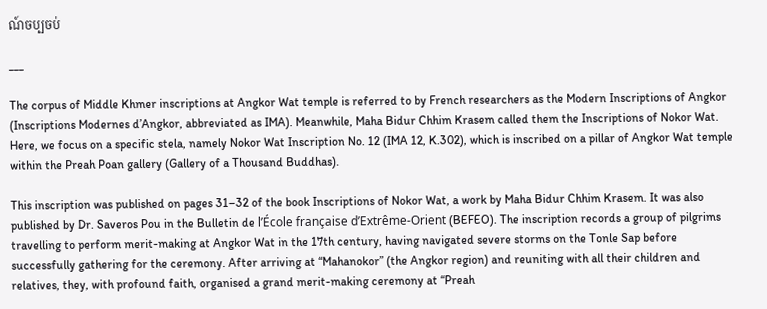ណ៍ចប្បចប់

___

The corpus of Middle Khmer inscriptions at Angkor Wat temple is referred to by French researchers as the Modern Inscriptions of Angkor (Inscriptions Modernes d’Angkor, abbreviated as IMA). Meanwhile, Maha Bidur Chhim Krasem called them the Inscriptions of Nokor Wat. Here, we focus on a specific stela, namely Nokor Wat Inscription No. 12 (IMA 12, K.302), which is inscribed on a pillar of Angkor Wat temple within the Preah Poan gallery (Gallery of a Thousand Buddhas).

This inscription was published on pages 31–32 of the book Inscriptions of Nokor Wat, a work by Maha Bidur Chhim Krasem. It was also published by Dr. Saveros Pou in the Bulletin de l’École française d’Extrême-Orient (BEFEO). The inscription records a group of pilgrims travelling to perform merit-making at Angkor Wat in the 17th century, having navigated severe storms on the Tonle Sap before successfully gathering for the ceremony. After arriving at “Mahanokor” (the Angkor region) and reuniting with all their children and relatives, they, with profound faith, organised a grand merit-making ceremony at “Preah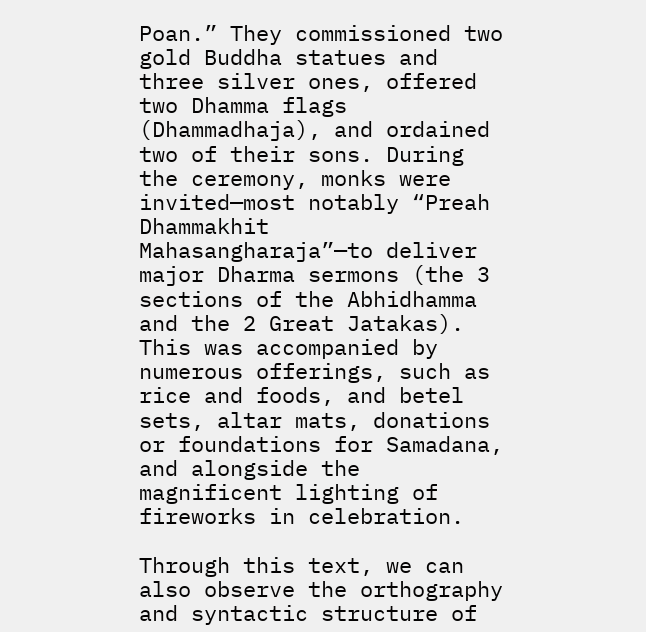Poan.” They commissioned two gold Buddha statues and three silver ones, offered two Dhamma flags (Dhammadhaja), and ordained two of their sons. During the ceremony, monks were invited—most notably “Preah Dhammakhit Mahasangharaja”—to deliver major Dharma sermons (the 3 sections of the Abhidhamma and the 2 Great Jatakas). This was accompanied by numerous offerings, such as rice and foods, and betel sets, altar mats, donations or foundations for Samadana, and alongside the magnificent lighting of fireworks in celebration.

Through this text, we can also observe the orthography and syntactic structure of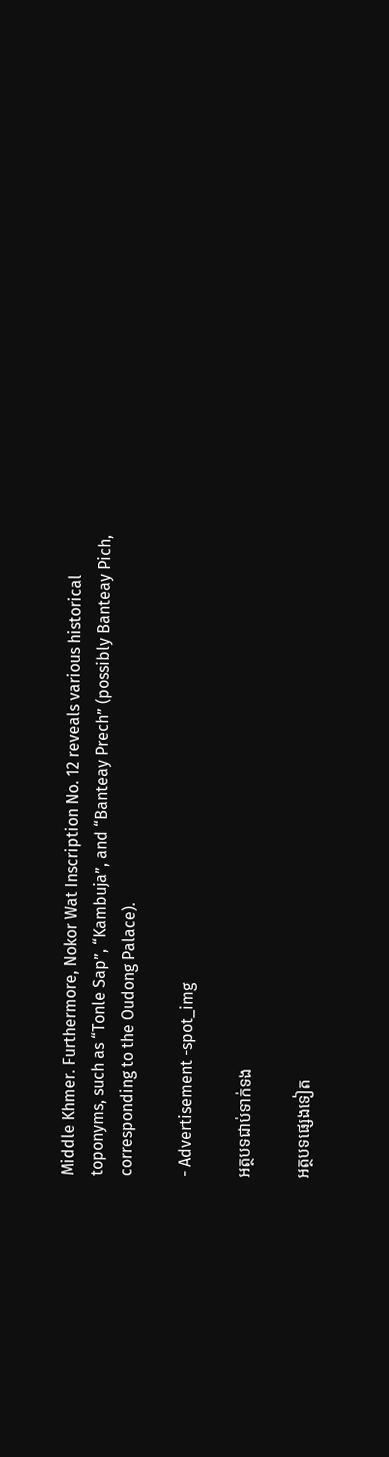Middle Khmer. Furthermore, Nokor Wat Inscription No. 12 reveals various historical toponyms, such as “Tonle Sap”, “Kambuja”, and “Banteay Prech” (possibly Banteay Pich, corresponding to the Oudong Palace).

- Advertisement -spot_img

អត្ថបទជាប់ទាក់ទង

អត្ថបទផ្សេងទៀត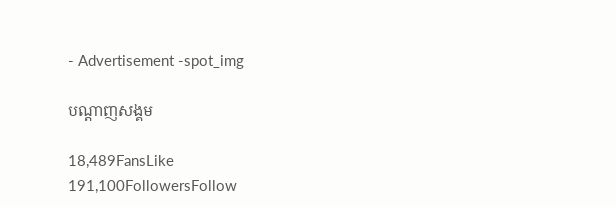- Advertisement -spot_img

បណ្ដាញសង្គម

18,489FansLike
191,100FollowersFollow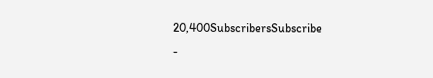20,400SubscribersSubscribe
-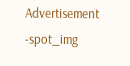Advertisement -spot_img